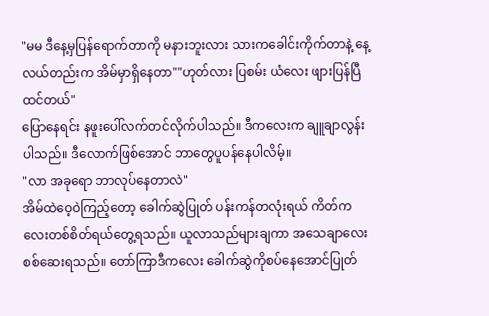"မမ ဒီနေ့မှပြန်ရောက်တာကို မနားဘူးလား သားကခေါင်းကိုက်တာနဲ့ နေ့လယ်တည်းက အိမ်မှာရှိနေတာ""ဟုတ်လား ပြစမ်း ယံလေး ဖျားပြန်ပြီထင်တယ်"
ပြောနေရင်း နဖူးပေါ်လက်တင်လိုက်ပါသည်။ ဒီကလေးက ချူချာလွန်းပါသည်။ ဒီလောက်ဖြစ်အောင် ဘာတွေပူပန်နေပါလိမ့်။
"လာ အခုရော ဘာလုပ်နေတာလဲ"
အိမ်ထဲဝေ့ဝဲကြည့်တော့ ခေါက်ဆွဲပြုတ် ပန်းကန်တလုံးရယ် ကိတ်ကလေးတစ်စိတ်ရယ်တွေ့ရသည်။ ယူလာသည်များချကာ အသေချာလေးစစ်ဆေးရသည်။ တော်ကြာဒီကလေး ခေါက်ဆွဲကိုစပ်နေအောင်ပြုတ်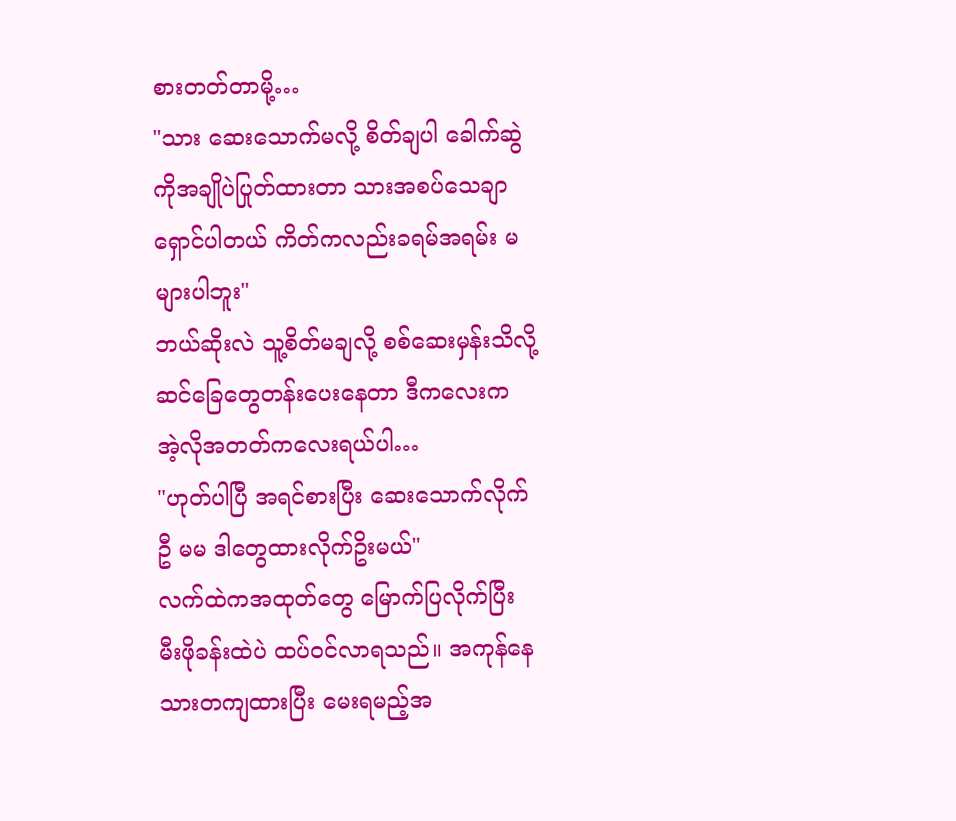စားတတ်တာမို့…
"သား ဆေးသောက်မလို့ စိတ်ချပါ ခေါက်ဆွဲကိုအချိုပဲပြုတ်ထားတာ သားအစပ်သေချာရှောင်ပါတယ် ကိတ်ကလည်းခရမ်အရမ်း မများပါဘူး"
ဘယ်ဆိုးလဲ သူ့စိတ်မချလို့ စစ်ဆေးမှန်းသိလို့ ဆင်ခြေတွေတန်းပေးနေတာ ဒီကလေးက အဲ့လိုအတတ်ကလေးရယ်ပါ…
"ဟုတ်ပါပြီ အရင်စားပြီး ဆေးသောက်လိုက်ဦ မမ ဒါတွေထားလိုက်ဥိးမယ်"
လက်ထဲကအထုတ်တွေ မြောက်ပြလိုက်ပြီး မီးဖိုခန်းထဲပဲ ထပ်ဝင်လာရသည်။ အကုန်နေသားတကျထားပြီး မေးရမည့်အ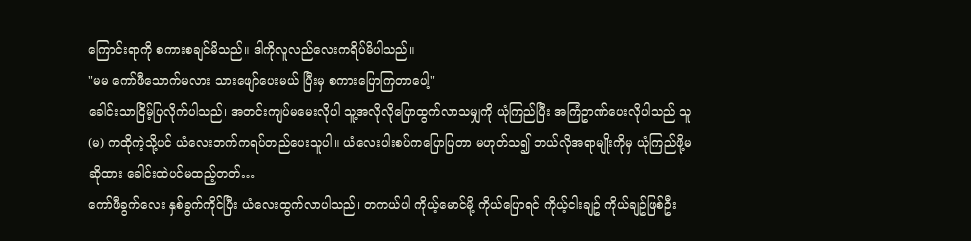ကြောင်းရာကို စကားစချင်မိသည်။ ဒါကိုလူလည်လေးကရိပ်မိပါသည်။
"မမ ကော်ဖီသောက်မလား သားဖျော်ပေးမယ် ပြီးမှ စကားပြောကြတာပေါ့"
ခေါင်းသာငြိမ့်ပြလိုက်ပါသည်၊ အတင်းကျပ်မမေးလိုပါ သူ့အလိုလိုပြောထွက်လာသမျှကို ယုံကြည်ပြီး အကြံဥာဏ်ပေးလိုပါသည် သူ(မ) ကထိုကဲ့သို့ပင် ယံလေးဘက်ကရပ်တည်ပေးသူပါ။ ယံလေးပါးစပ်ကပြောပြတာ မဟုတ်သ၍ ဘယ်လိုအရာမျိုးကိုမှ ယုံကြည်ဖို့မဆိုထား ခေါင်းထဲပင်မထည့်တတ်…
ကော်ဖီခွက်လေး နှစ်ခွက်ကိုင်ပြီး ယံလေးထွက်လာပါသည်၊ တကယ်ပါ ကိုယ့်မောင်မို့ ကိုယ်ပြောရင် ကိုယ့်ငါးချဥ် ကိုယ်ချဥ်ဖြစ်ဦး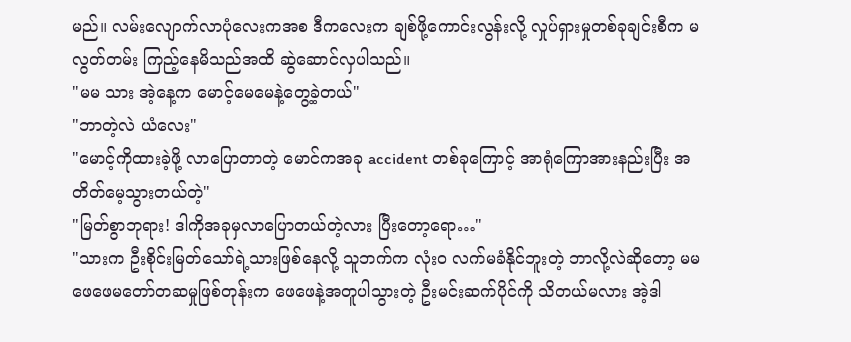မည်။ လမ်းလျောက်လာပုံလေးကအစ ဒီကလေးက ချစ်ဖို့ကောင်းလွန်းလို့ လှုပ်ရှားမှုတစ်ခုချင်းစီက မလွတ်တမ်း ကြည့်နေမိသည်အထိ ဆွဲဆောင်လှပါသည်။
"မမ သား အဲ့နေ့က မောင့်မေမေနဲ့တွေ့ခဲ့တယ်"
"ဘာတဲ့လဲ ယံလေး"
"မောင့်ကိုထားခဲ့ဖို့ လာပြောတာတဲ့ မောင်ကအခု accident တစ်ခုကြောင့် အာရုံကြောအားနည်းပြီး အတိတ်မေ့သွားတယ်တဲ့"
"မြတ်စွာဘုရား! ဒါကိုအခုမှလာပြောတယ်တဲ့လား ပြီးတော့ရော…"
"သားက ဦးစိုင်းမြတ်သော်ရဲ့သားဖြစ်နေလို့ သူဘက်က လုံးဝ လက်မခံနိုင်ဘူးတဲ့ ဘာလို့လဲဆိုတော့ မမ ဖေဖေမတော်တဆမှုဖြစ်တုန်းက ဖေဖေနဲ့အတူပါသွားတဲ့ ဦးမင်းဆက်ပိုင်ကို သိတယ်မလား အဲ့ဒါ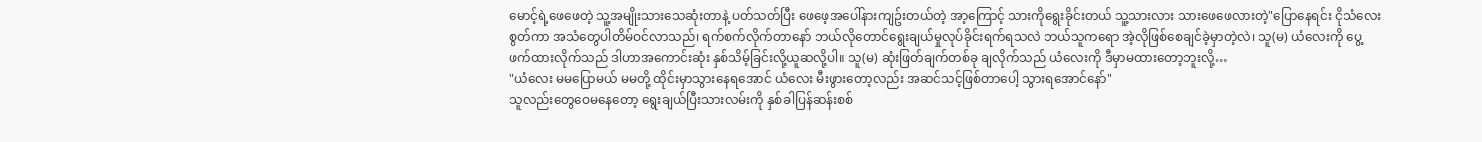မောင့်ရဲ့ဖေဖေတဲ့ သူ့အမျိုးသားသေဆုံးတာနဲ့ ပတ်သတ်ပြီး ဖေဖေ့အပေါ်နားကျဥ်းတယ်တဲ့ အာ့ကြောင့် သားကိုရွေးခိုင်းတယ် သူ့သားလား သားဖေဖေလားတဲ့"ပြောနေရင်း ငိုသံလေးစွတ်ကာ အသံတွေပါတိမ်ဝင်လာသည်၊ ရက်စက်လိုက်တာနော် ဘယ်လိုတောင်ရွေးချယ်မှုလုပ်ခိုင်းရက်ရသလဲ ဘယ်သူကရော အဲ့လိုဖြစ်စေချင်ခဲ့မှာတဲ့လဲ၊ သူ(မ) ယံလေးကို ပွေ့ဖက်ထားလိုက်သည် ဒါဟာအကောင်းဆုံး နှစ်သိမ့်ခြင်းလို့ယူဆလို့ပါ။ သူ(မ) ဆုံးဖြတ်ချက်တစ်ခု ချလိုက်သည် ယံလေးကို ဒီမှာမထားတော့ဘူးလို့…
"ယံလေး မမပြောမယ် မမတို့ ထိုင်းမှာသွားနေရအောင် ယံလေး မီးဖွားတော့လည်း အဆင်သင့်ဖြစ်တာပေါ့ သွားရအောင်နော်"
သူလည်းတွေဝေမနေတော့ ရွေးချယ်ပြီးသားလမ်းကို နှစ်ခါပြန်ဆန်းစစ်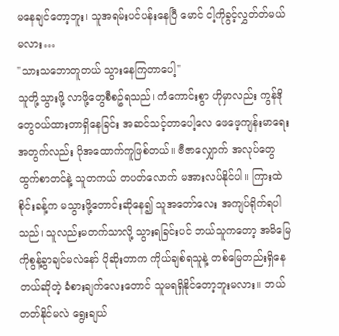မနေချင်တော့ဘူး၊ သူအရမ်းပင်ပန်းနေပြီ မောင် ငါ့ကိုခွင့်လွှတ်တ်မယ်မလား…
"သားသဘောတူတယ် သွားနေကြတာပေါ့"
သူတို့သွားဖို့ လာဖို့တွေစီစဥ်ရသည်၊ ကံကောင်းစွာ ဟိုမှာလည်း ကွန်ဒိုတွေဝယ်ထားတာရှိနေခြင်း အဆင်သင့်တာပေါ့လေ ဖေဖေ့ကျန်းမာရေးအတွက်လည်း ပိုအထောက်ကူဖြစ်တယ်။ ဗီဇာလျှောက် အလုပ်တွေထွက်စာတင်နဲ့ သူတကယ် တပတ်လောက် မအားလပ်နိုင်ပါ။ ကြားထဲ စိုင်းခန့်က မသွားဖို့တောင်းဆိုနေ၍ သူအတော်လေး အကျပ်ရိုက်ရပါသည်၊ သူလည်းမတက်သာလို့ သွားရခြင်းပင် ဘယ်သူကတော့ အမိမြေကိုစွန့်ခွာချင်မလဲနော် ပိုဆိုးတာက ကိုယ်ချစ်ရသူနဲ့ တစ်မြေတည်းရှိနေတယ်ဆိုတဲ့ ခံစားချက်လေးတောင် သူမရရှိနိုင်တော့ဘူးမလား။ ဘယ်တတ်နိုင်မလဲ ရွေးချယ်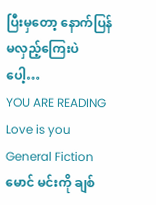ပြီးမှတော့ နောက်ပြန်မလှည့်ကြေးပဲပေါ့…
YOU ARE READING
Love is you
General Fictionမောင် မင်းကို ချစ်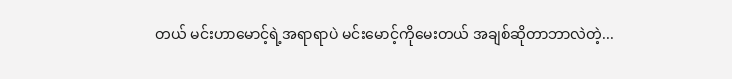တယ် မင်းဟာမောင့်ရဲ့အရာရာပဲ မင်းမောင့်ကိုမေးတယ် အချစ်ဆိုတာဘာလဲတဲ့...